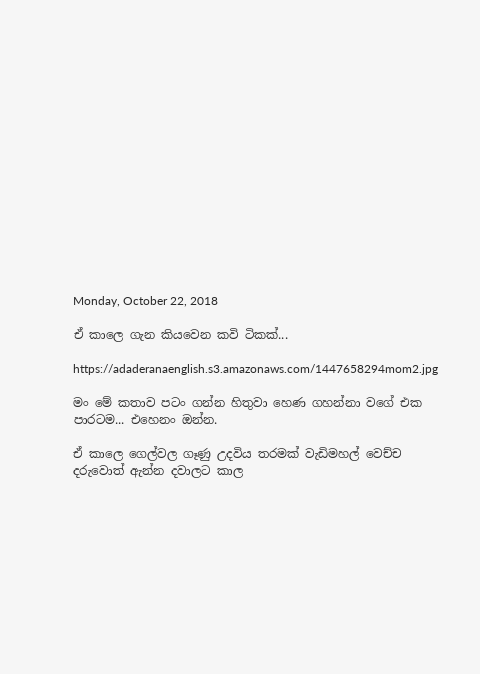Monday, October 22, 2018

ඒ කාලෙ ගැන කියවෙන කවි ටිකක්...

https://adaderanaenglish.s3.amazonaws.com/1447658294mom2.jpg

මං මේ කතාව පටං ගන්න හිතුවා හෙණ ගහන්නා වගේ එක පාරටම... එහෙනං ඔන්න.

ඒ කාලෙ ගෙල්වල ගෑණු උදවිය තරමක් වැඩිමහල් වෙච්ච දරුවොත් ඇන්න දවාලට කාල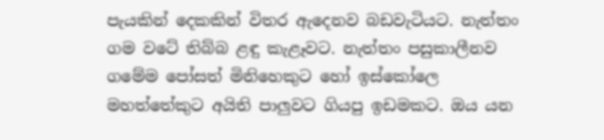පැයකින් දෙකකින් විතර ඇදෙනව බඩවැටියට. නැත්තං ගම වටේ තිබ්බ ළඳු කැළෑවට. නැත්තං පසුකාලීනව ගමේම පෝසත් මිනිහෙකුට හෝ ඉස්කෝලෙ මහත්තේකුට අයිති පාලුවට ගියපු ඉඩමකට. ඔය යන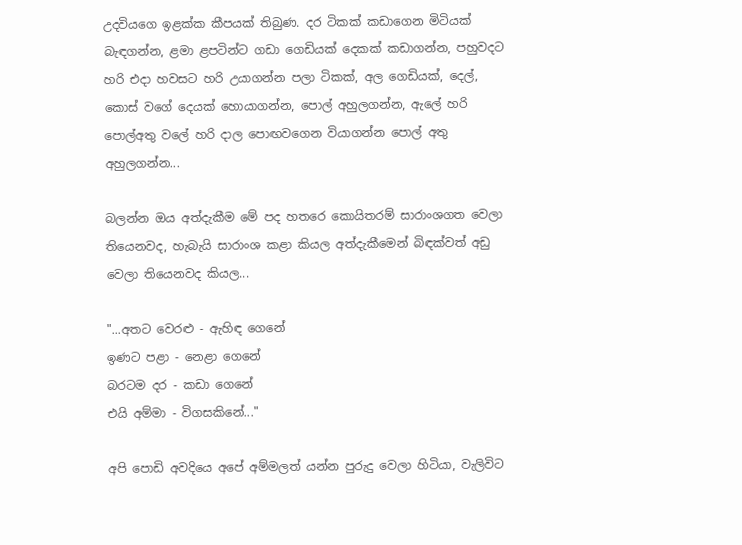උදවියගෙ ඉළක්ක කීපයක් තිබුණ. දර ටිකක් කඩාගෙන මිටියක් බැඳගන්න, ළමා ළපටින්ට ගඩා ගෙඩියක් දෙකක් කඩාගන්න, පහුවදට හරි එදා හවසට හරි උයාගන්න පලා ටිකක්, අල ගෙඩියක්, දෙල්, කොස් වගේ දෙයක් හොයාගන්න, පොල් අහුලගන්න, ඇලේ හරි පොල්අතු වලේ හරි දාල පොඟවගෙන වියාගන්න පොල් අතු අහුලගන්න...

බලන්න ඔය අත්දැකීම මේ පද හතරෙ කොයිතරම් සාරාංශගත වෙලා තියෙනවද, හැබැයි සාරාංශ කළා කියල අත්දැකීමෙන් බිඳක්වත් අඩු වෙලා තියෙනවද කියල...

"...අතට වෙරළු - ඇහිඳ ගෙනේ
ඉණට පළා - නෙළා ගෙනේ
බරටම දර - කඩා ගෙනේ
එයි අම්මා - විගසකිනේ..."

අපි පොඩි අවදියෙ අපේ අම්මලත් යන්න පුරුදු වෙලා හිටියා, වැලිවිට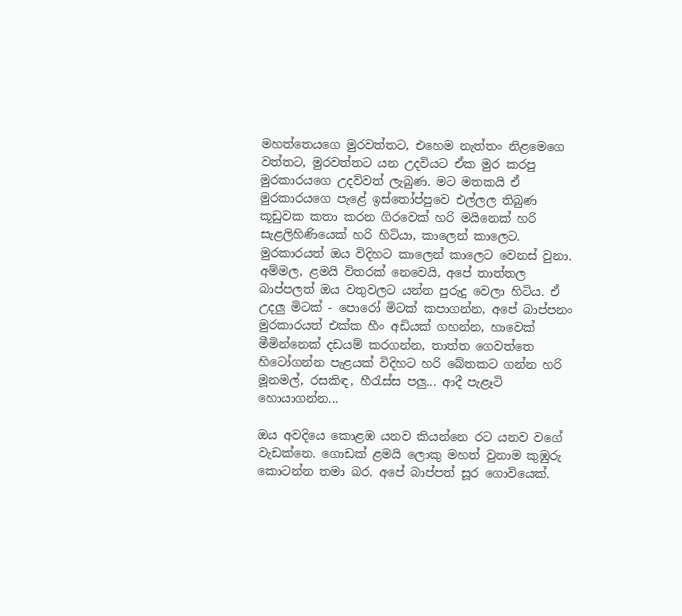මහත්තෙයගෙ මුරවත්තට, එහෙම නැත්තං නිළමෙගෙ වත්තට, මුරවත්තට යන උදවියට ඒක මුර කරපු මුරකාරයගෙ උදව්වත් ලැබුණ. මට මතකයි ඒ මුරකාරයගෙ පැළේ ඉස්තෝප්පුවෙ එල්ලල තිබුණ  කූඩුවක කතා කරන ගිරවෙක් හරි මයිනෙක් හරි සැළලිහිණියෙක් හරි හිටියා, කාලෙන් කාලෙට. මුරකාරයත් ඔය විදිහට කාලෙන් කාලෙට වෙනස් වුනා. අම්මල, ළමයි විතරක් නෙවෙයි, අපේ තාත්තල බාප්පලත් ඔය වතුවලට යන්න පුරුදු වෙලා හිටිය. ඒ උදලු මිටක් - පොරෝ මිටක් කපාගන්න, අපේ බාප්පනං මුරකාරයත් එක්ක හීං අඩියක් ගහන්න, හාවෙක් මීමින්නෙක් දඩයම් කරගන්න, තාත්ත ගෙවත්තෙ හිටෝගන්න පැළයක් විදිහට හරි බේතකට ගන්න හරි මූනමල්, රසකිඳ, හීරැස්ස පලු... ආදී පැළෑටි හොයාගන්න...

ඔය අවදියෙ කොළඹ යනව කියන්නෙ රට යනව වගේ වැඩක්නෙ. ගොඩක් ළමයි ලොකු මහත් වුනාම කුඹුරු කොටන්න තමා බර. අපේ බාප්පත් සූර ගොවියෙක්.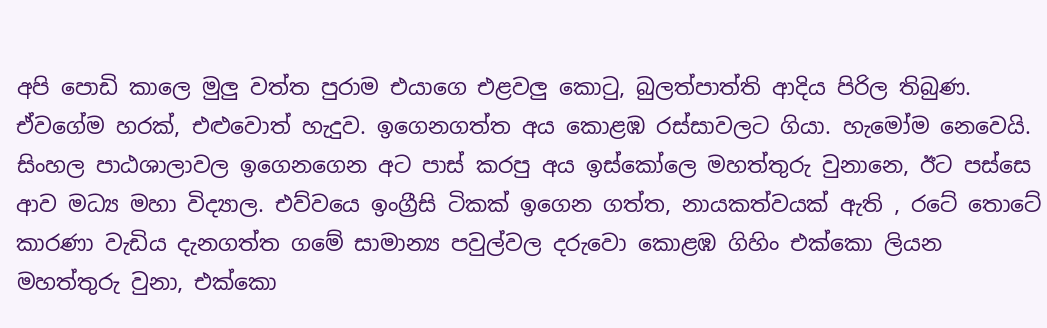අපි පොඩි කාලෙ මුලු වත්ත පුරාම එයාගෙ එළවලු කොටු, බුලත්පාත්ති ආදිය පිරිල තිබුණ. ඒවගේම හරක්, එළුවොත් හැදුව. ඉගෙනගත්ත අය කොළඹ රස්සාවලට ගියා. හැමෝම නෙවෙයි. සිංහල පාඨශාලාවල ඉගෙනගෙන අට පාස් කරපු අය ඉස්කෝලෙ මහත්තුරු වුනානෙ, ඊට පස්සෙ ආව මධ්‍ය මහා විද්‍යාල. එව්වයෙ ඉංග්‍රීසි ටිකක් ඉගෙන ගත්ත, නායකත්වයක් ඇති , රටේ තොටේ කාරණා වැඩිය දැනගත්ත ගමේ සාමාන්‍ය පවුල්වල දරුවො කොළඹ ගිහිං එක්කො ලියන මහත්තුරු වුනා, එක්කො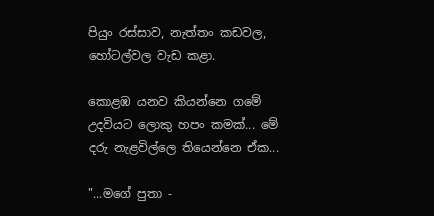පියුං රස්සාව, නැත්තං කඩවල, හෝටල්වල වැඩ කළා.

කොළඹ යනව කියන්නෙ ගමේ උදවියට ලොකු හපං කමක්... මේ දරු නැළවිල්ල‍ෙ තියෙන්නෙ ඒක...

"...මගේ පුතා -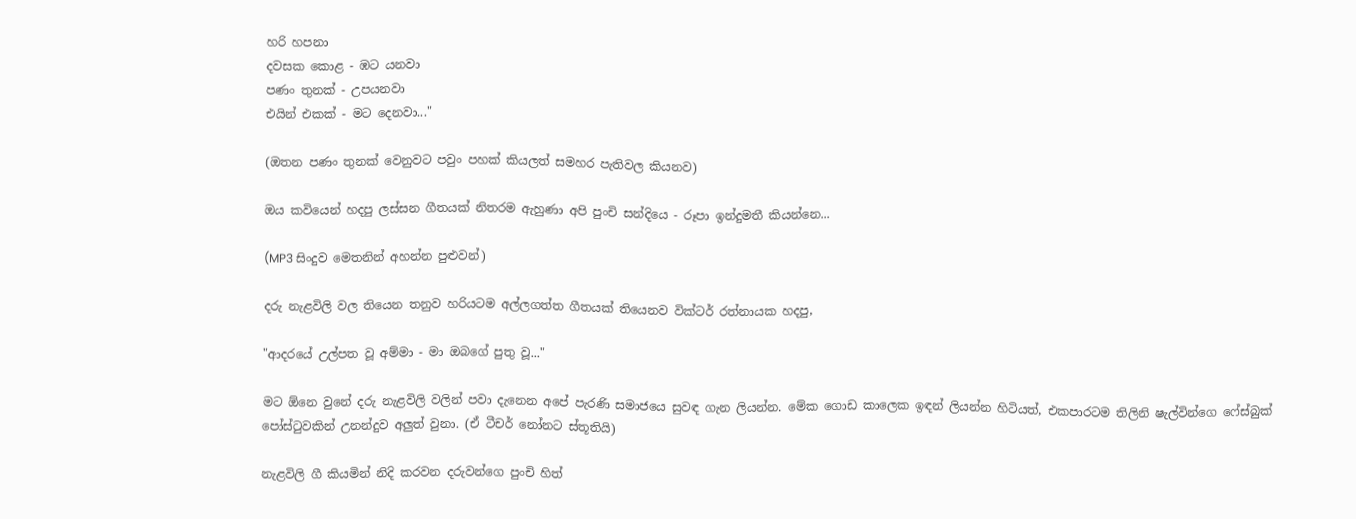හරි හපනා
දවසක කොළ - ඹට යනවා
පණං තුනක් - උපයනවා
එයින් එකක් - මට දෙනවා..."

(ඔතන පණං තුනක් වෙනුවට පවුං පහක් කියලත් සමහර පැතිවල කියනව)

ඔය කවියෙන් හදපු ලස්සන ගීතයක් නිතරම ඇහුණා අපි පුංචි සන්දියෙ - රූපා ඉන්දුමතී කියන්නෙ...

(MP3 සිංදුව මෙතනින් අහන්න පුළුවන්)

දරු නැළවිලි වල තියෙන තනුව හරියටම අල්ලගත්ත ගීතයක් තියෙනව වික්ටර් රත්නායක හදපු,

"ආදරයේ උල්පත වූ අම්මා - මා ඔබගේ පුතු වූ..."

මට ඕනෙ වුනේ දරු නැළවිලි වලින් පවා දැනෙන අපේ පැරණි සමාජයෙ සුවඳ ගැන ලියන්න. මේක ගොඩ කාලෙක ඉඳන් ලියන්න හිටියත්, එකපාරටම තිලිනි ෂැල්වින්ගෙ ෆේස්බුක් පෝස්ටුවකින් උනන්දුව අලුත් වුනා. (ඒ ටීචර් නෝනට ස්තූතියි)

නැළවිලි ගී කියමින් නිදි කරවන දරුවන්ගෙ පුංචි හිත්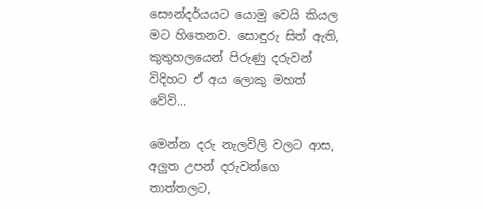සෞන්දර්යයට යොමු වෙයි කියල මට හිතෙනව. සොඳුරු සිත් ඇති, කුතුහලයෙන් පිරුණු දරුවන් විදිහට ඒ අය ලොකු මහත් වේවි...

මෙන්න දරු නැලවිලි වලට ආස, අලුත උපන් දරුවන්ගෙ තාත්තලට,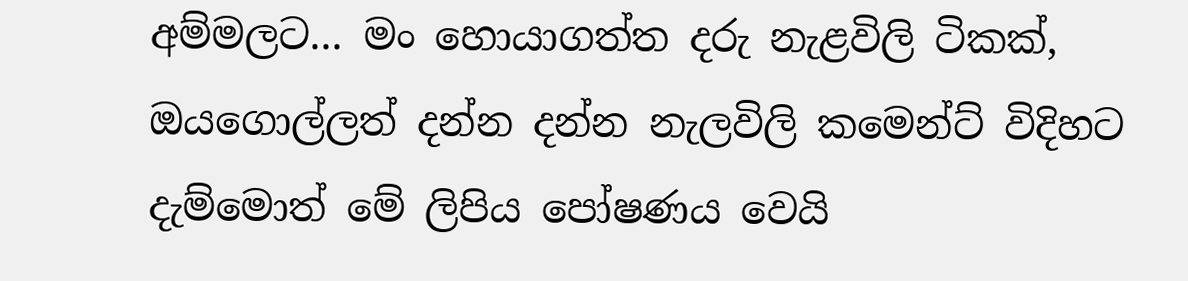අම්මලට... මං හොයාගත්ත දරු නැළවිලි ටිකක්, ඔයගොල්ලත් දන්න දන්න නැලවිලි කමෙන්ට් විදිහට දැම්මොත් මේ ලිපිය පෝෂණය වෙයි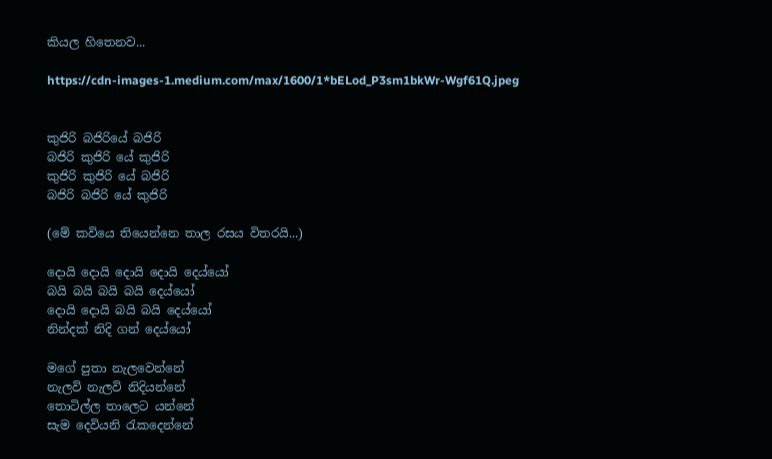කියල හිතෙනව...

https://cdn-images-1.medium.com/max/1600/1*bELod_P3sm1bkWr-Wgf61Q.jpeg


කුජිරි බජිරියේ බජිරි
බජිරි කුජිරි යේ කුජිරි
කුජිරි කුජිරි යේ බජිරි
බජිරි බජිරි යේ කුජිරි

(මේ කවියෙ තියෙන්නෙ තාල රසය විතරයි...)

දොයි දොයි දොයි දොයි දෙය්යෝ
බයි බයි බයි බයි දෙය්යෝ
දොයි දොයි බයි බයි දෙය්යෝ
නින්දක්‌ නිදි ගන් දෙය්යෝ

මගේ පුතා නැලවෙන්නේ
නැලවි නැලවි නිදියන්නේ
තොටිල්ල තාලෙට යන්නේ
සැම දෙවියනි රැකදෙන්නේ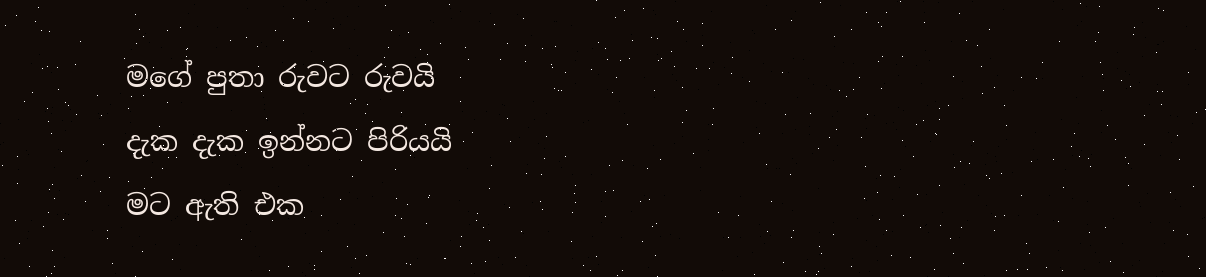මගේ පුතා රුවට රුවයි
දැක දැක ඉන්නට පිරියයි
මට ඇති එක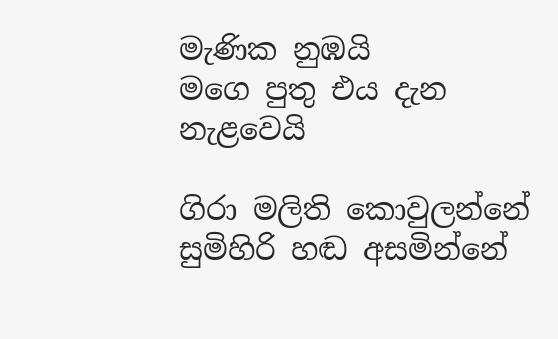මැණික නුඹයි
මගෙ පුතු එය දැන නැළවෙයි

ගිරා මලිති කොවුලන්නේ
සුමිහිරි හඬ අසමින්නේ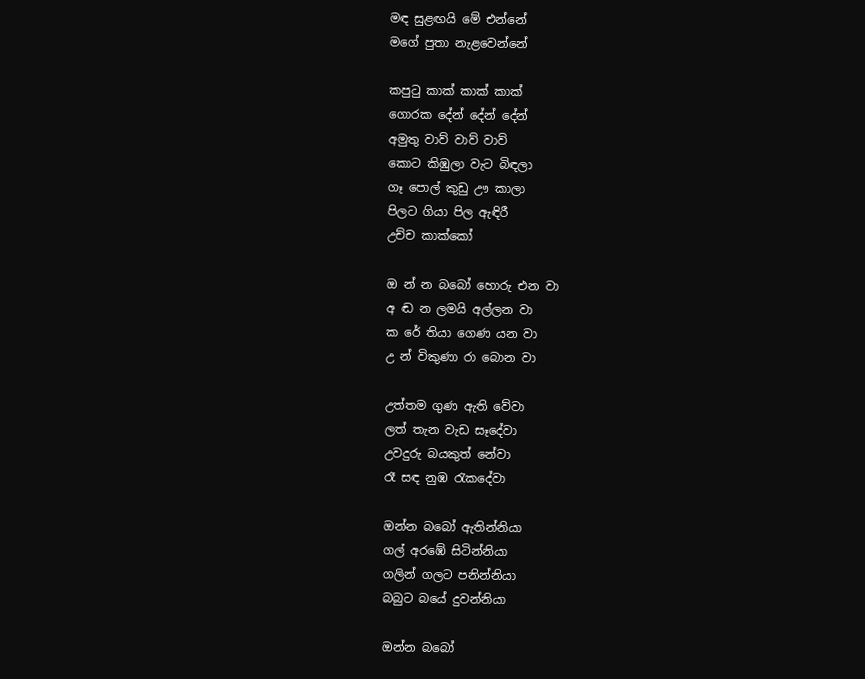මඳ සුළඟයි මේ එන්නේ
මගේ පුතා නැළවෙන්නේ

කපුටු කාක් කාක් කාක්
ගොරක දේන් දේන් දේන්
අමුතු වාව් වාව් වාව්
කොට කිඹුලා වැට බිඳලා
ගෑ පොල් කුඩු ඌ කාලා
පිලට ගියා පිල ඇඳිරී
උච්ච කාක්කෝ

ඔ න් න බබෝ හොරු එන වා
අ ඬ න ලමයි අල්ලන වා
ක රේ තියා ගෙණ යන වා
උ න් විකුණා රා බොන වා

උත්තම ගුණ ඇති වේවා
ලත් තැන වැඩ සෑදේවා
උවදුරු බයකුත් නේවා
රෑ සඳ නුඹ රැකදේවා

ඔන්න බබෝ ඇතින්නියා
ගල් අරඹේ සිටින්නියා
ගලින් ගලට පනින්නියා
බබුට බයේ දුවන්නියා

ඔන්න බබෝ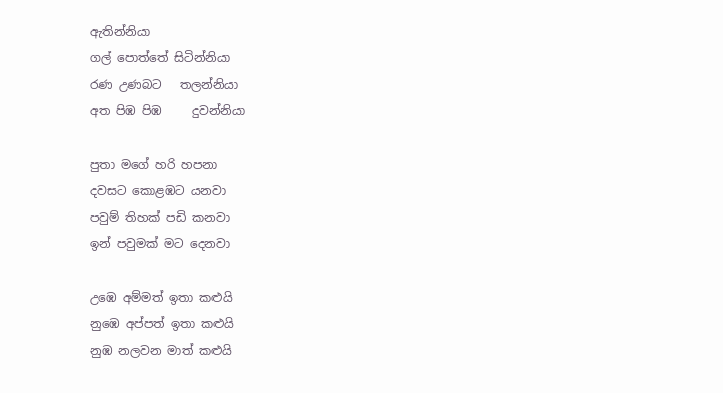ඇතින්නියා
ගල් පොත්තේ සිටින්නියා
රණ උණබට   තලන්නියා
අත පිඹ පිඹ     දුවන්නියා

පුතා මගේ හරි හපනා
දවසට කොළඹට යනවා
පවුම් තිහක්‌ පඩි කනවා
ඉන් පවුමක්‌ මට දෙනවා

උඹෙ අම්මත් ඉතා කළුයි
නුඹෙ අප්පත් ඉතා කළුයි
නුඹ නලවන මාත් කළුයි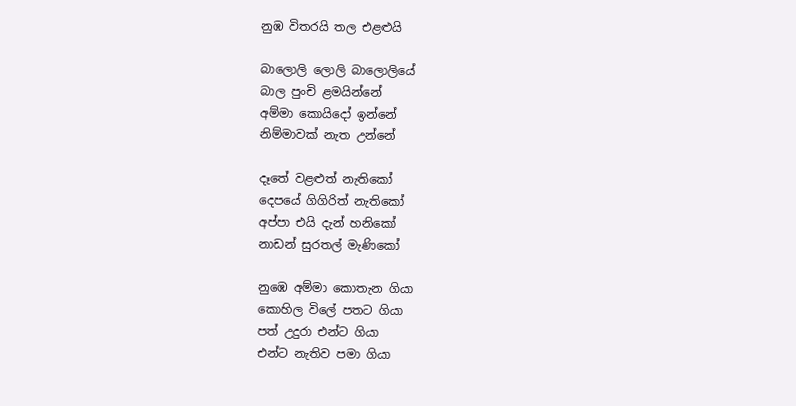නුඹ විතරයි තල එළළුයි

බාලොලි ලොලි බාලොලියේ
බාල පුංචි ළමයින්නේ
අම්මා කොයිදෝ ඉන්නේ
නිම්මාවක් නැත උන්නේ

දෑතේ වළළුත් නැතිකෝ
දෙපයේ ගිගිරිත් නැතිකෝ
අප්පා එයි දැන් හනිකෝ
නාඩන් සුරතල් මැණිකෝ

නුඹෙ අම්මා කොතැන ගියා
කොහිල විලේ පතට ගියා
පත් උදුරා එන්ට ගියා
එන්ට නැතිව පමා ගියා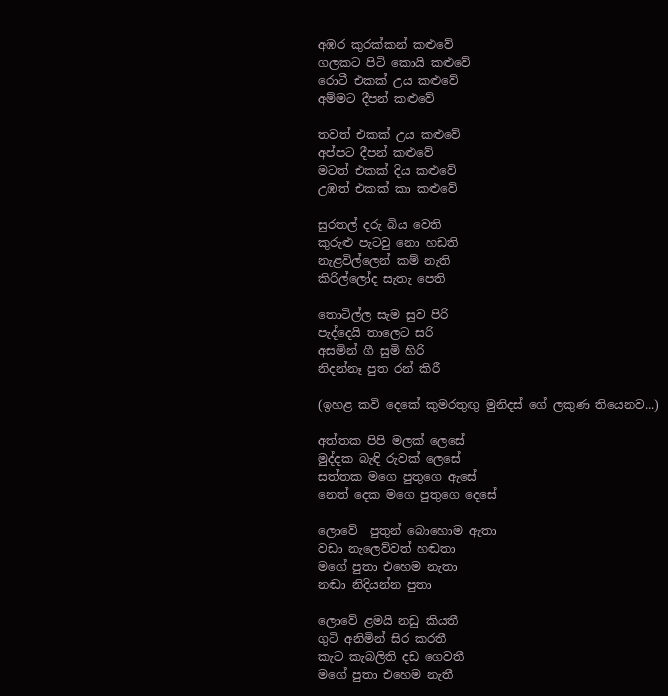අඹර කුරක්කන් කළුවේ
ගලකට පිටි කොයි කළුවේ
රොටී එකක් උය කළුවේ
අම්මට දීපන් කළුවේ

තවත් එකක් උය කළුවේ
අප්පට දීපන් කළුවේ
මටත් එකක් දිය කළුවේ
උඹත් එකක් කා කළුවේ

සුරතල් දරු බිය වෙති
කුරුළු පැටවු නො හඩති
නැළවිල්ලෙන් කම් නැති
කිරිල්ලෝද සැතැ පෙති

තොටිල්ල සැම සුව පිරි
පැද්දෙයි තාලෙට සරි
අසමින් ගී සුමි හිරි
නිදන්නෑ පුත රන් කිරී

(ඉහළ කවි දෙකේ කුමරතුඟු මුනිදස් ගේ ලකුණ තියෙනව...)

අත්තක පිපි මලක්‌ ලෙසේ
මුද්දක බැඳි රුවක්‌ ලෙසේ
සත්තක මගෙ පුතුගෙ ඇසේ
නෙත් දෙක මගෙ පුතුගෙ දෙසේ

ලොවේ  පුතුන් බොහොම ඇතා
වඩා නැලෙව්වත් හඬතා
මගේ පුතා එහෙම නැතා
නඬා නිදියන්න පුතා

ලොවේ ළමයි නඩු කියතී
ගුටි අනිමින් සිර කරතී
කැට කැබලිති දඩ ගෙවතී
මගේ පුතා එහෙම නැතී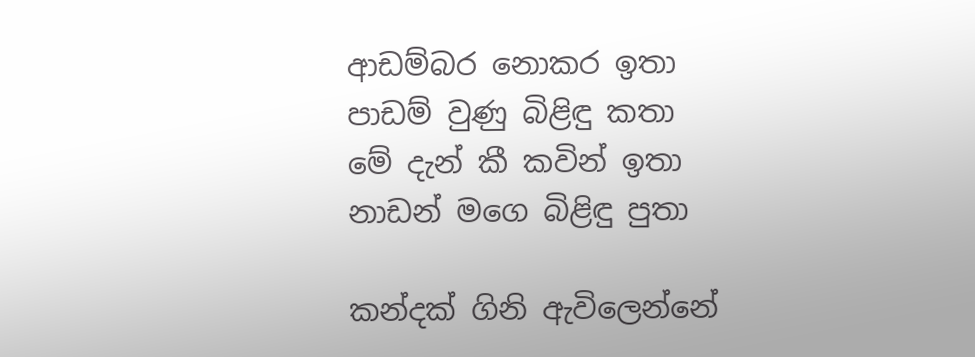ආඩම්බර නොකර ඉතා
පාඩම් වුණු බිළිඳු කතා
මේ දැන් කී කවින් ඉතා
නාඩන් මගෙ බිළිඳු පුතා

කන්දක්‌ ගිනි ඇවිලෙන්නේ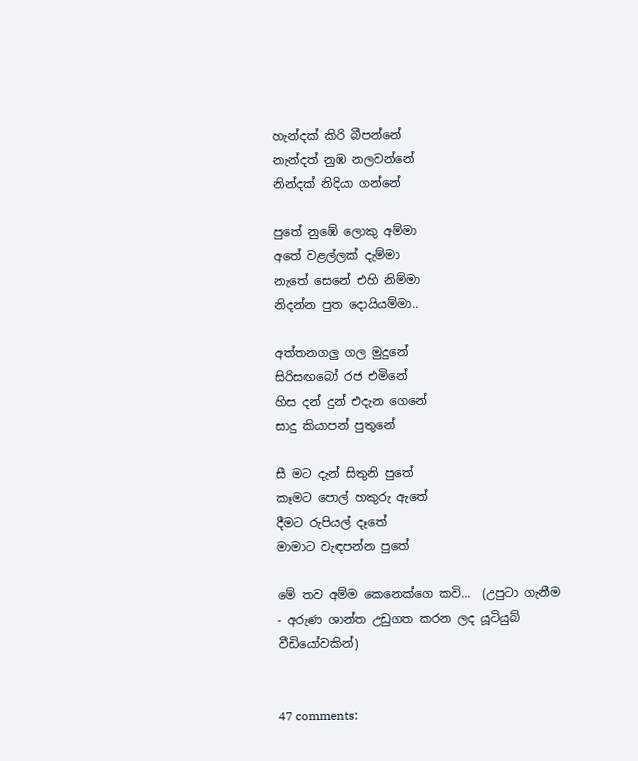හැන්දක්‌ කිරි බීපන්නේ
නැන්දත් නුඹ නලවන්නේ
නින්දක්‌ නිදියා ගන්නේ

පුතේ නුඹේ ලොකු අම්මා
අතේ වළල්ලක් දැම්මා
නැතේ සෙනේ එහි නිම්මා
නිදන්න පුත දොයියම්මා..

අත්තනගලු ගල මුදුනේ
සිරිසඟබෝ රජ එමිනේ
හිස දන් දුන් එදැන ගෙනේ
සාදු කියාපන් පුතුනේ

සී මට දැන් සිතුනි පුතේ
කෑමට පොල් හකුරු ඇතේ
දීමට රුපියල් දෑතේ
මාමාට වැඳපන්න පුතේ

මේ තව අම්ම කෙනෙක්ගෙ කවි...  (උපුටා ගැනීම - අරුණ ශාන්ත උඩුගත කරන ලද යූටියුබ් වීඩියෝවකින්)


47 comments: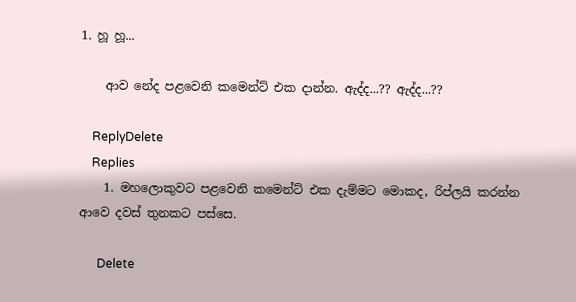1. හූ හූ...

    ආව නේද පළවෙනි කමෙන්ට් එක දාන්න. ඇද්ද...?? ඇද්ද...??

    ReplyDelete
    Replies
    1. මහලොකුවට පළවෙනි කමෙන්ට් එක දැම්මට මොකද, රිප්ලයි කරන්න ආවෙ දවස් තුනකට පස්සෙ.

      Delete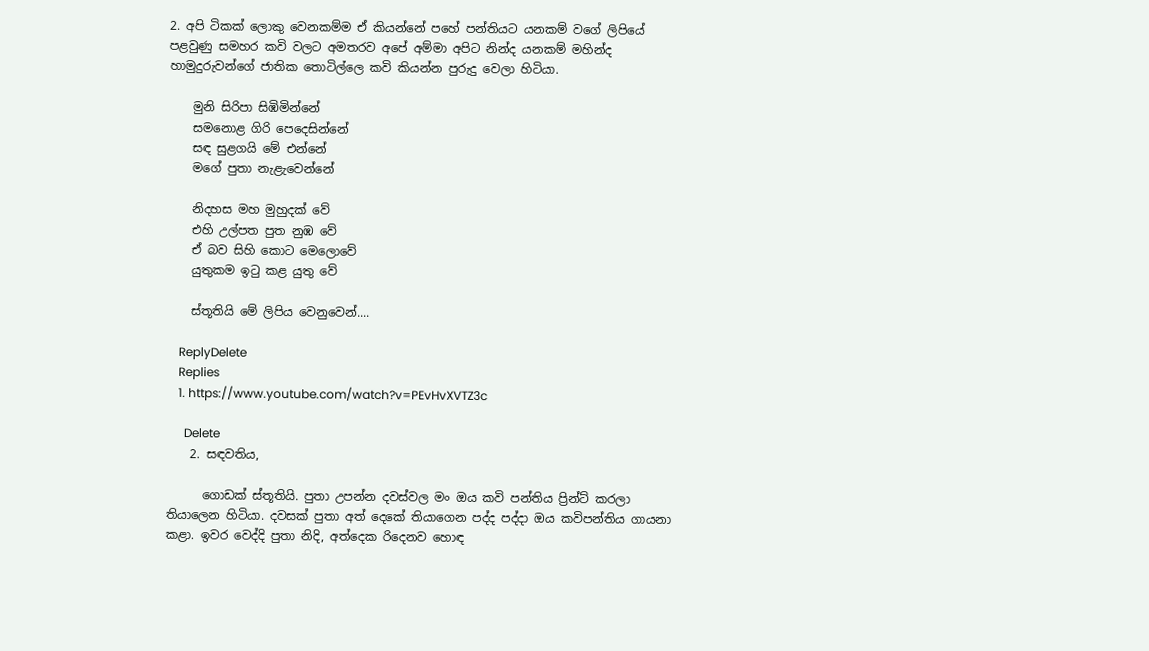2. අපි ටිකක් ලොකු වෙනකම්ම ඒ කියන්නේ පහේ පන්තියට යනකම් වගේ ලිපියේ පළවුණු සමහර කවි වලට අමතරව අපේ අම්මා අපිට නින්ද යනකම් මහින්ද හාමුදුරුවන්ගේ ජාතික තොටිල්ලෙ කවි කියන්න පුරුදු වෙලා හිටියා.

    මුනි සිරිපා සිඹිමින්නේ
    සමනොළ ගිරි පෙදෙසින්නේ
    සඳ සුළගයි මේ එන්නේ
    මගේ පුතා නැළැවෙන්නේ

    නිදහස මහ මුහුදක් වේ
    එහි උල්පත පුත නුඹ වේ
    ඒ බව සිහි කොට මෙලොවේ
    යුතුකම ඉටු කළ යුතු වේ

    ස්තූතියි මේ ලිපිය වෙනුවෙන්....

    ReplyDelete
    Replies
    1. https://www.youtube.com/watch?v=PEvHvXVTZ3c

      Delete
    2. සඳවතිය,

      ගොඩක් ස්තූතියි. පුතා උපන්න දවස්වල මං ඔය කවි පන්තිය ප්‍රින්ට් කරලා තියාලෙන හිටියා. දවසක් පුතා අත් දෙකේ තියාගෙන පද්ද පද්දා ඔය කවිපන්තිය ගායනා කළා. ඉවර වෙද්දි පුතා නිදි, අත්දෙක රිදෙනව හොඳ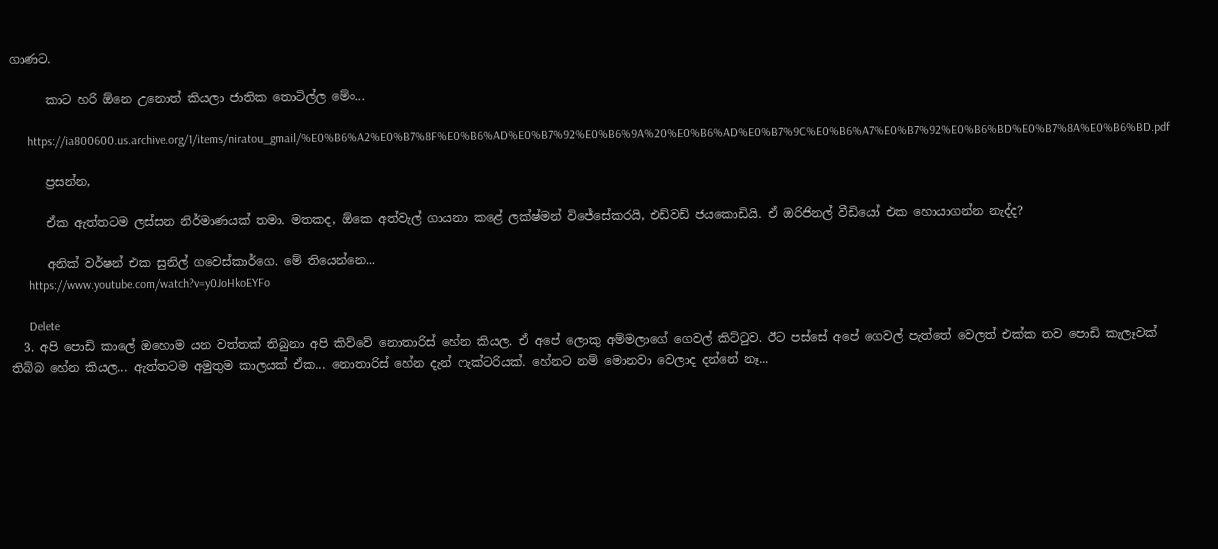ගාණට.

      කාට හරි ඕනෙ උනොත් කියලා ජාතික තොටිල්ල මේං...

      https://ia800600.us.archive.org/1/items/niratou_gmail/%E0%B6%A2%E0%B7%8F%E0%B6%AD%E0%B7%92%E0%B6%9A%20%E0%B6%AD%E0%B7%9C%E0%B6%A7%E0%B7%92%E0%B6%BD%E0%B7%8A%E0%B6%BD.pdf

      ප්‍රසන්න,

      ඒක ඇත්තටම ලස්සන නිර්මාණයක් තමා. මතකද, ඕකෙ අත්වැල් ගායනා කළේ ලක්ෂ්මන් විජේසේකරයි, එඩ්වඩ් ජයකොඩියි. ඒ ඔරිජිනල් වීඩියෝ එක හොයාගන්න නැද්ද?

      අනික් වර්ෂන් එක සුනිල් ගවෙස්කාර්ගෙ. මේ තියෙන්නෙ...
      https://www.youtube.com/watch?v=y0JoHkoEYFo

      Delete
  3. අපි පොඩි කාලේ ඔහොම යන වත්තක් තිබුනා අපි කිව්වේ නොතාරිස් හේන කියල. ඒ අපේ ලොකු අම්මලාගේ ගෙවල් කිට්ටුව. ඊට පස්සේ අපේ ගෙවල් පැත්තේ වෙලත් එක්ක තව පොඩි කැලෑවක් තිබ්බ හේන කියල... ඇත්තටම අමුතුම කාලයක් ඒක... නොතාරිස් හේන දැන් ෆැක්ටරියක්. හේනට නම් මොනවා වෙලාද දන්නේ නෑ...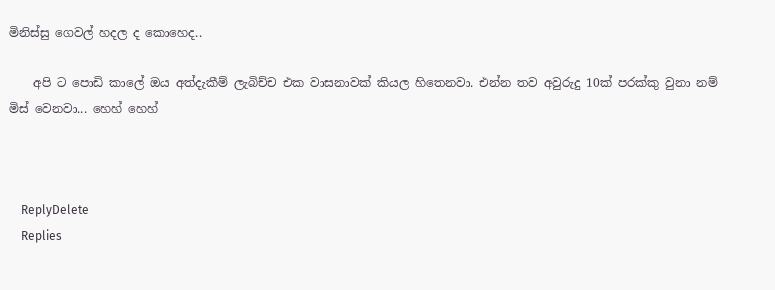මිනිස්සු ගෙවල් හදල ද කොහෙද..

    අපි ට පොඩි කාලේ ඔය අත්දැකීම් ලැබිච්ච එක වාසනාවක් කියල හිතෙනවා. එන්න තව අවුරුදු 10ක් පරක්කු වුනා නම් මිස් වෙනවා... හෙහ් හෙහ්



    ReplyDelete
    Replies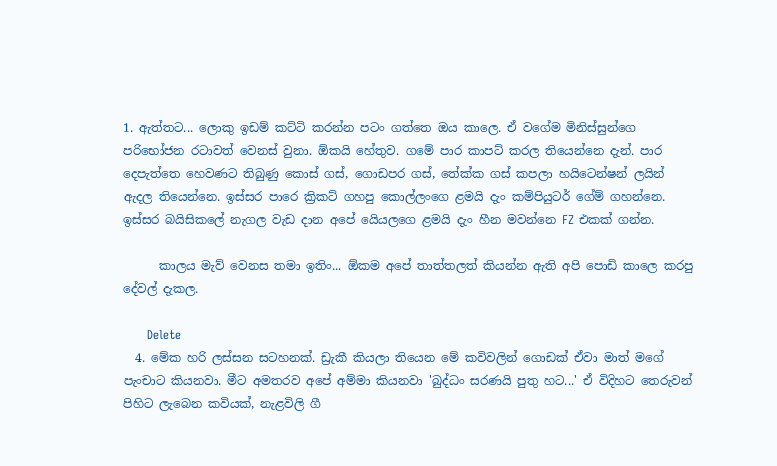1. ඇත්තට... ලොකු ඉඩම් කට්ටි කරන්න පටං ගත්තෙ ඔය කාලෙ. ඒ වගේම මිනිස්සුන්ගෙ පරිභෝජන රටාවත් වෙනස් වුනා. ඕකයි හේතුව. ගමේ පාර කාපට් කරල තියෙන්නෙ දැන්. පාර දෙපැත්තෙ හෙවණට තිබුණු කොස් ගස්, ගොඩපර ගස්, තේක්ක ගස් කපලා හයිටෙන්ෂන් ලයින් ඇදල තියෙන්නෙ. ඉස්සර පාරෙ ක්‍රිකට් ගහපු කොල්ලංගෙ ළමයි දැං කම්පියුටර් ගේම් ගහන්නෙ. ඉස්සර බයිසිකලේ නැගල වැඩ දාන අපේ යෙියලගෙ ළමයි දැං හීන මවන්නෙ FZ එකක් ගන්න.

      කාලය මැව් වෙනස තමා ඉතිං... ඕකම අපේ තාත්තලත් කියන්න ඇති අපි පොඩි කාලෙ කරපු දේවල් දැකල.

      Delete
  4. මේක හරි ලස්සන සටහනක්. ඩ්‍රැකී කියලා තියෙන මේ කවිවලින් ගොඩක් ඒවා මාත් මගේ පැංචාට කියනවා. මීට අමතරව අපේ අම්මා කියනවා 'බුද්ධං සරණයි පුතු හට...' ඒ විදිහට තෙරුවන් පිහිට ලැබෙන කවියක්, නැළවිලි ගී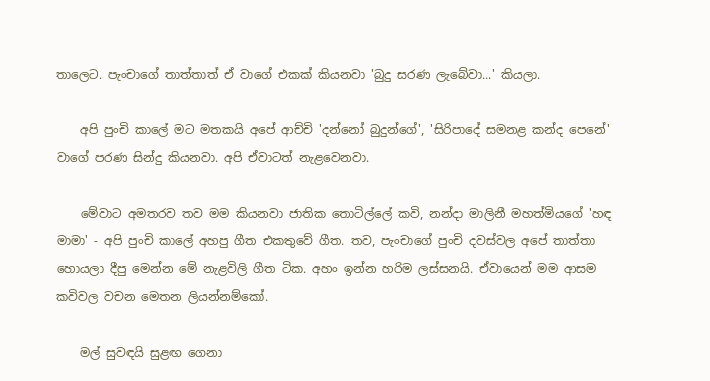තාලෙට. පැංචාගේ තාත්තාත් ඒ වාගේ එකක් කියනවා 'බුදු සරණ ලැබේවා...' කියලා.

    අපි පුංචි කාලේ මට මතකයි අපේ ආච්චි 'දන්නෝ බුදුන්ගේ', 'සිරිපාදේ සමනළ කන්ද පෙනේ' වාගේ පරණ සින්දු කියනවා. අපි ඒවාටත් නැළවෙනවා.

    මේවාට අමතරව තව මම කියනවා ජාතික තොටිල්ලේ කවි, නන්දා මාලිනී මහත්මියගේ 'හඳ මාමා' - අපි පුංචි කාලේ අහපු ගීත එකතුවේ ගීත. තව, පැංචාගේ පුංචි දවස්වල අපේ තාත්තා හොයලා දීපු මෙන්න මේ නැළවිලි ගීත ටික. අහං ඉන්න හරිම ලස්සනයි. ඒවායෙන් මම ආසම කවිවල වචන මෙතන ලියන්නම්කෝ.

    මල් සුවඳයි සුළඟ ගෙනා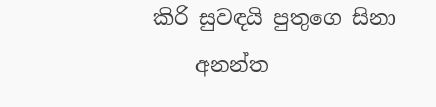කිරි සුවඳයි පුතුගෙ සිනා
    අනන්ත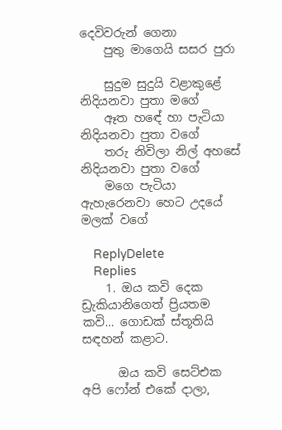දෙවිවරුන් ගෙනා
    පුතු මාගෙයි සසර පුරා

    සුදුම සුදුයි වළාකුළේ නිදියනවා පුතා මගේ
    ඈත හඳේ හා පැටියා නිදියනවා පුතා වගේ
    තරු නිවිලා නිල් අහසේ නිදියනවා පුතා වගේ
    මගෙ පැටියා ඇහැරෙනවා හෙට උදයේ මලක් වගේ

    ReplyDelete
    Replies
    1. ඔය කවි දෙක ඩ්‍රැකියානිගෙත් ප්‍රියතම කවි... ගොඩක් ස්තූතියි සඳහන් කළාට.

      ඔය කවි සෙට්එක අපි ෆෝන් එකේ දාලා,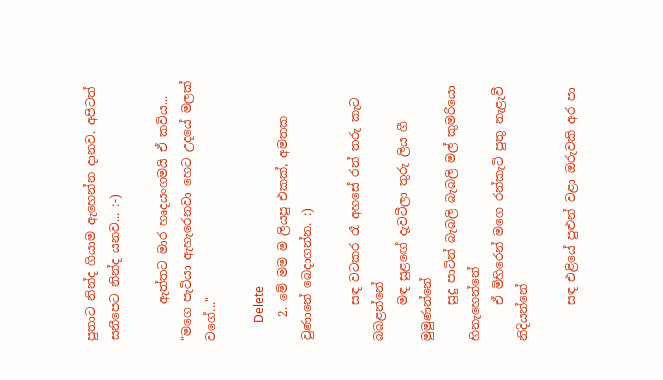පුතාට නින්ද ගියාම ඇහෙන්න දානව. අපිටත් සනීපෙට නින්ද යනව... :-)

      ඇත්තට මාර හෘදයංගමයි ඒ කවිය... "මගෙ පැටියා ඇහැරෙනවා හෙට උදයේ මලක් වගේ..."

      Delete
    2. මේ මම ම ලියපු එකක්, අමතක වුණානේ බෙදාගන්න. :)

      සඳ වටකර රෑ අහසේ රන් තරු කැට බබළන්නේ
      මඳ සුළඟේ දැවටීලා තුරු ලිය ගී මුමුණන්නේ
      සුදු පාටින් බැබලි බැබලි මල් කුමරියො හිනැහෙන්නේ
      ඒ මිහිරෙන් මගෙ රන්කැටි පුතු නැළැවී නිදියන්නේ

      සඳ එළියේ පුළුන් වළා ඔරුවකි අර පා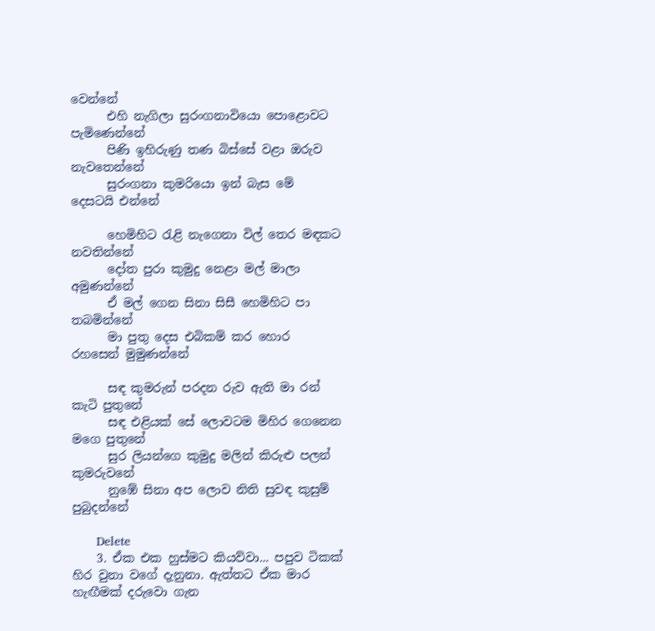වෙන්නේ
      එහි නැගිලා සුරංගනාවියො පොළොවට පැමිණෙන්නේ
      පිණි ඉහිරුණු තණ බිස්සේ වළා ඔරුව නැවතෙන්නේ
      සුරංගනා කුමරියො ඉන් බැස මේ දෙසටයි එන්නේ

      හෙමිහිට රැළි නැගෙනා විල් තෙර මඳකට නවතින්නේ
      දෝත පුරා කුමුදු නෙළා මල් මාලා අමුණන්නේ
      ඒ මල් ගෙන සිනා සිසී හෙමිහිට පා තබමින්නේ
      මා පුතු දෙස එබිකම් කර හොර රහසෙන් මුමුණන්නේ

      සඳ කුමරුන් පරදන රුව ඇති මා රන් කැටි පුතුනේ
      සඳ එළියක් සේ ලොවටම මිහිර ගෙනෙන මගෙ පුතුනේ
      සුර ලියන්ගෙ කුමුදු මලින් කිරුළු පලන් කුමරුවනේ
      නුඹේ සිනා අප ලොව නිති සුවඳ කුසුම් පුබුදන්නේ

      Delete
    3. ඒක එක හුස්මට කියව්වා... පපුව ටිකක් හිර වුනා වගේ දැනුනා. ඇත්තට ඒක මාර හැඟීමක් දරුවො ගැන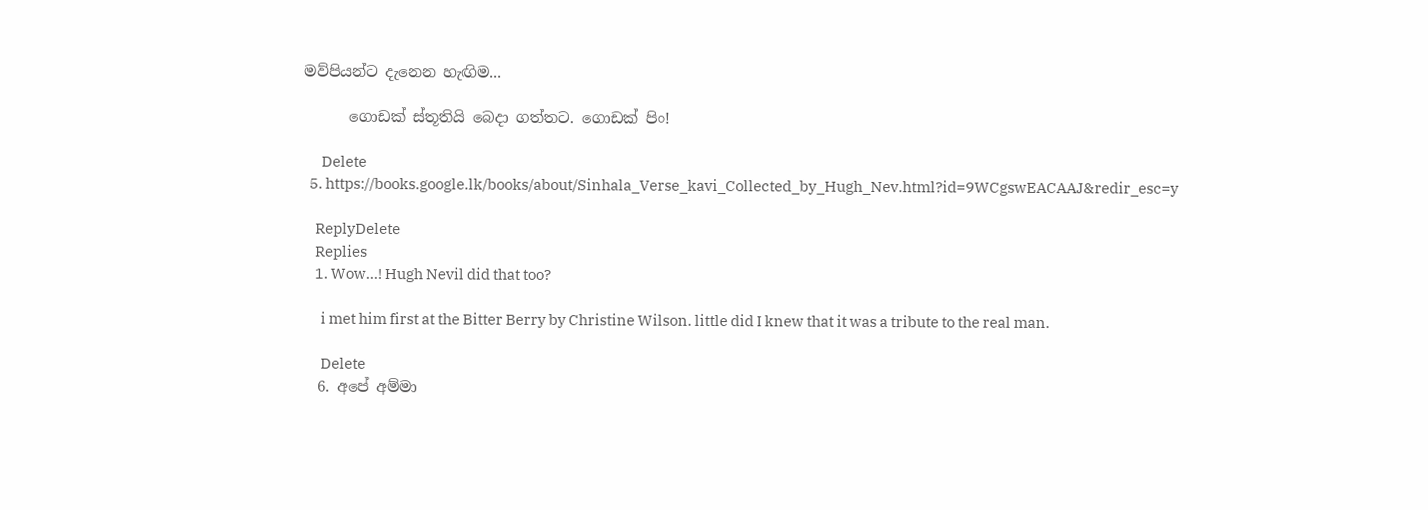මව්පියන්ට දැනෙන හැඟිම...

      ගොඩක් ස්තූතියි බෙදා ගත්තට. ගොඩක් පිං!

      Delete
  5. https://books.google.lk/books/about/Sinhala_Verse_kavi_Collected_by_Hugh_Nev.html?id=9WCgswEACAAJ&redir_esc=y

    ReplyDelete
    Replies
    1. Wow...! Hugh Nevil did that too?

      i met him first at the Bitter Berry by Christine Wilson. little did I knew that it was a tribute to the real man.

      Delete
  6. අපේ අම්මා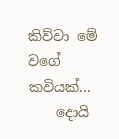කිව්වා මේ වගේ කවියක්...
    දොයි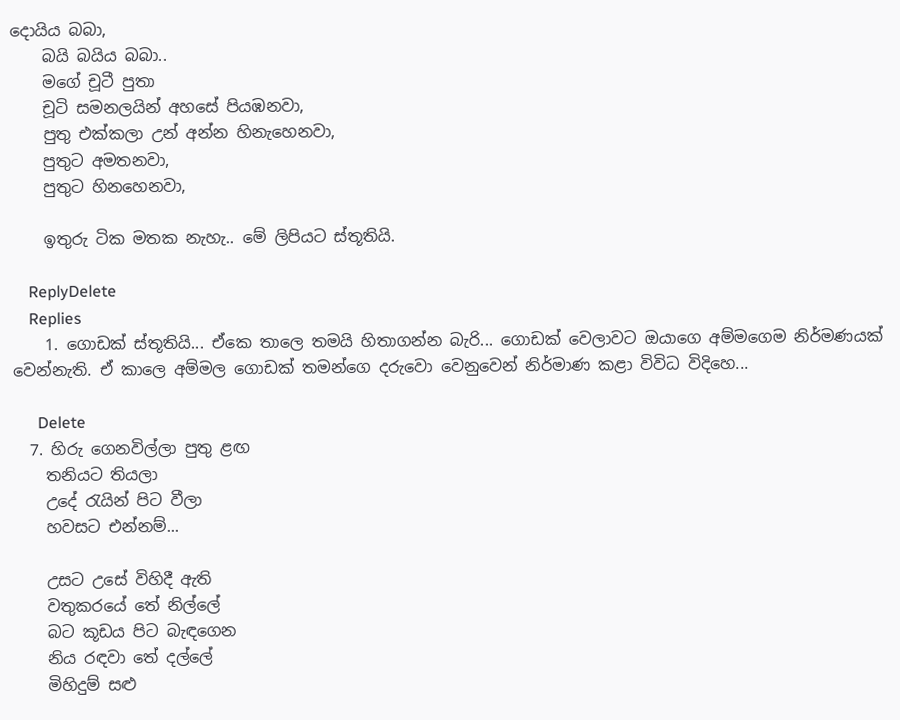දොයිය බබා,
    බයි බයිය බබා..
    මගේ චූටී පුතා
    චූටි සමනලයින් අහසේ පියඹනවා,
    පුතු එක්කලා උන් අන්න හිනැහෙනවා,
    පුතුට අමතනවා,
    පුතුට හිනහෙනවා,

    ඉතුරු ටික මතක නැහැ.. මේ ලිපියට ස්තූතියි.

    ReplyDelete
    Replies
    1. ගොඩක් ස්තූතියි... ඒකෙ තාලෙ තමයි හිතාගන්න බැරි... ගොඩක් වෙලාවට ඔයාගෙ අම්මගෙම නිර්මණයක් වෙන්නැති. ඒ කාලෙ අම්මල ගොඩක් තමන්ගෙ දරුවො වෙනුවෙන් නිර්මාණ කළා විවිධ විදිහෙ...

      Delete
  7. හිරු ගෙනවිල්ලා පුතු ළඟ
    තනියට තියලා
    උදේ රැයින් පිට වීලා
    හවසට එන්නම්...

    උසට උසේ විහිදී ඇති
    වතුකරයේ තේ නිල්ලේ
    බට කූඩය පිට බැඳගෙන
    නිය රඳවා තේ දල්ලේ
    මිහිදුම් සළු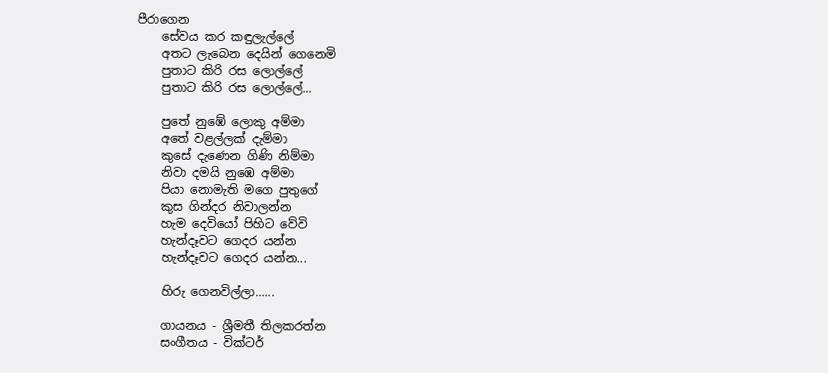පීරාගෙන ‍
    සේවය කර කඳුලැල්ලේ
    අතට ලැබෙන දෙයින් ගෙනෙමි
    පුතාට කිරි රස ලොල්ලේ
    පුතාට කිරි රස ලොල්ලේ...

    පුතේ නුඹේ ලොකු අම්මා
    අතේ වළල්ලක් දැම්මා
    කුසේ දැණෙන ගිණි නිම්මා
    නිවා දමයි නුඹෙ අම්මා
    පියා නොමැති මගෙ පුතුගේ
    කුස ගින්දර නිවාලන්න
    හැම දෙවියෝ පිහිට වේවි
    හැන්දෑවට ගෙදර යන්න
    හැන්දෑවට ගෙදර යන්න...

    හිරු ගෙනවිල්ලා......

    ගායනය - ශ්‍රීමතී තිලකරත්න
    සංගීතය - වික්ටර්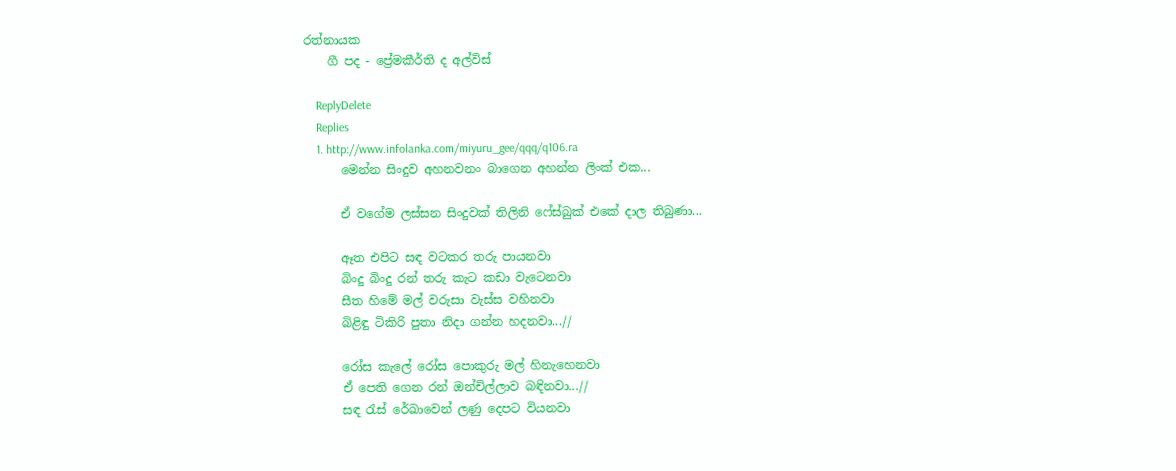රත්නායක
    ගී පද - ප්‍රේමකීර්ති ද අල්විස්

    ReplyDelete
    Replies
    1. http://www.infolanka.com/miyuru_gee/qqq/q106.ra
      මෙන්න සිංදුව අහනවනං බාගෙන අහන්න ලිංක් එක...

      ඒ වගේම ලස්සන සිංදුවක් තිලිනි ෆේස්බුක් එකේ දාල තිබුණා...

      ඈත එපිට සඳ වටකර තරු පායනවා
      බිංදු බිංදු රන් තරු කැට කඩා වැටෙනවා
      සීත හිමේ මල් වරුසා වැස්ස වහිනවා
      බිළිඳු ටිකිරි පුතා නිදා ගන්න හදනවා...//

      රෝස කැලේ රෝස පොකුරු මල් හිනැහෙනවා
      ඒ පෙති ගෙන රන් ඔන්චිල්ලාව බඳිනවා...//
      සඳ රැස් රේඛාවෙන් ලණු දෙපට වියනවා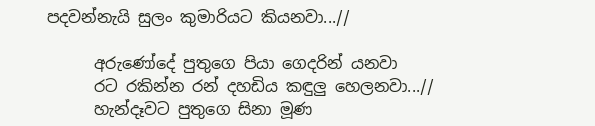පදවන්නැයි සුලං කුමාරියට කියනවා...//

      අරුණෝදේ පුතුගෙ පියා ගෙදරින් යනවා
      රට රකින්න රන් දහඩිය කඳුලු හෙලනවා...//
      හැන්දෑවට පුතුගෙ සිනා මූණ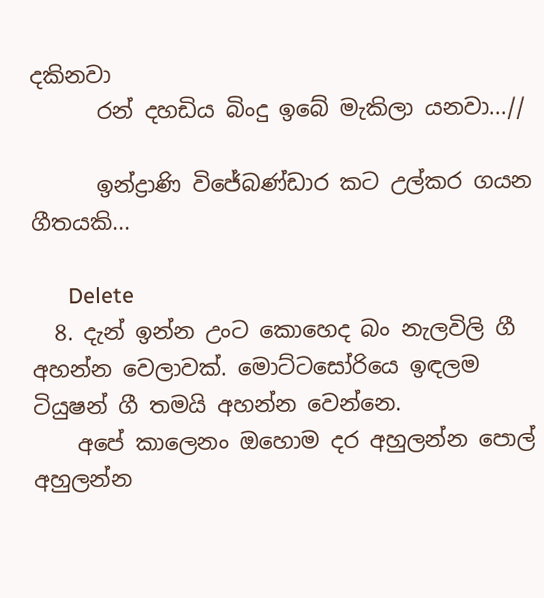දකිනවා
      රන් දහඩිය බිංදු ඉබේ මැකිලා යනවා...//

      ඉන්ද්‍රාණි විජේබණ්ඩාර කට උල්කර ගයන ගීතයකි...

      Delete
  8. දැන් ඉන්න උංට කොහෙද බං නැලවිලි ගී අහන්න වෙලාවක්. මොට්ටසෝරියෙ ඉඳලම ටියුෂන් ගී තමයි අහන්න වෙන්නෙ.
    අපේ කාලෙනං ඔහොම දර අහුලන්න පොල් අහුලන්න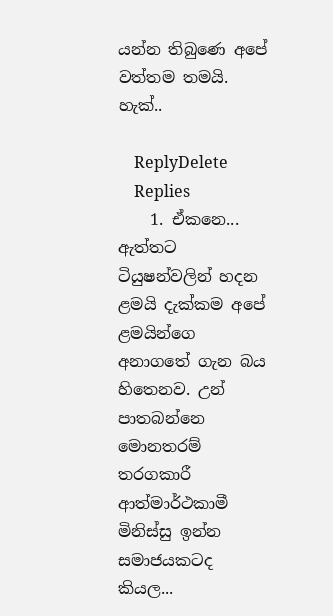යන්න තිබුණෙ අපේ වත්තම තමයි. හැක්..

    ReplyDelete
    Replies
    1. ඒකනෙ... ඇත්තට ටියුෂන්වලින් හදන ළමයි දැක්කම අපේ ළමයින්ගෙ අනාගතේ ගැන බය හිතෙනව. උන් පාතබන්නෙ මොනතරම් තරගකාරී ආත්මාර්ථකාමී මිනිස්සු ඉන්න සමාජයකටද කියල...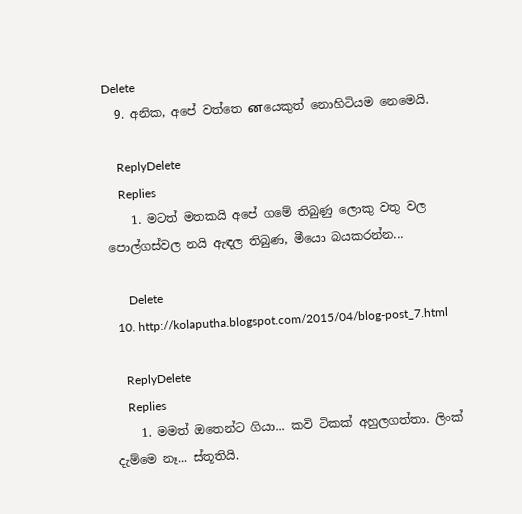Delete
  9. අනික, අපේ වත්තෙ னයෙකුත් නොහිටියම නෙමෙයි.

    ReplyDelete
    Replies
    1. මටත් මතකයි අපේ ගමේ තිබුණු ලොකු වතු වල පොල්ගස්වල නයි ඇඳල තිබුණ, මීයො බයකරන්න...

      Delete
  10. http://kolaputha.blogspot.com/2015/04/blog-post_7.html

    ReplyDelete
    Replies
    1. මමත් ඔතෙන්ට ගියා... කවි ටිකක් අහුලගත්තා. ලිංක් දැම්මෙ නෑ... ස්තූතියි.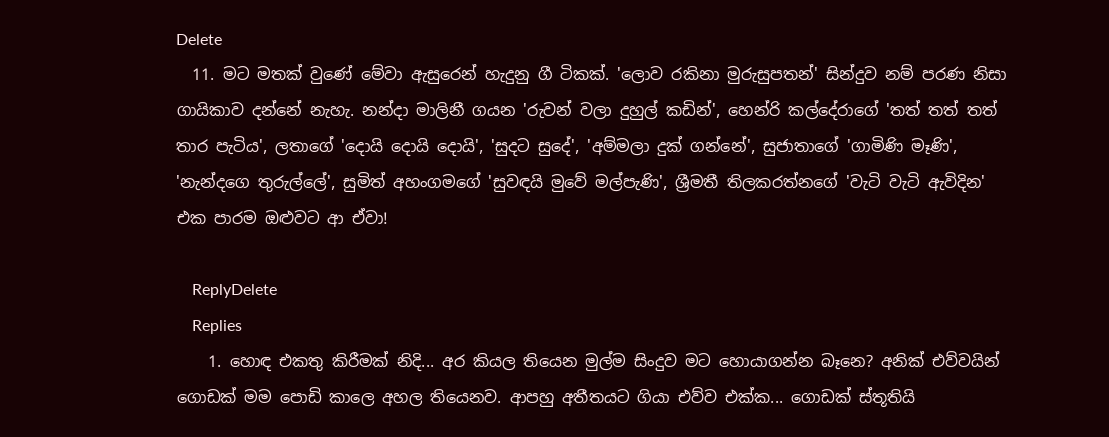Delete
  11. මට මතක් වුණේ මේවා ඇසුරෙන් හැදුනු ගී ටිකක්. 'ලොව රකිනා මුරුසුපතන්' සින්දුව නම් පරණ නිසා ගායිකාව දන්නේ නැහැ. නන්දා මාලිනී ගයන 'රුවන් වලා දුහුල් කඩින්', හෙන්රි කල්දේරාගේ 'තත් තත් තත් තාර පැටිය', ලතාගේ 'දොයි දොයි දොයි', 'සුදට සුදේ', 'අම්මලා දුක් ගන්නේ', සුජාතාගේ 'ගාමිණි මෑණි', 'නැන්දගෙ තුරුල්ලේ', සුමිත් අහංගමගේ 'සුවඳයි මුවේ මල්පැණි', ශ්‍රීමතී තිලකරත්නගේ 'වැටි වැටි ඇවිදින' එක පාරම ඔළුවට ආ ඒවා!

    ReplyDelete
    Replies
    1. හොඳ එකතු කිරීමක් නිදි... අර කියල තියෙන මුල්ම සිංදුව මට හොයාගන්න බෑනෙ? අනික් එව්වයින් ගොඩක් මම පොඩි කාලෙ අහල තියෙනව. ආපහු අතීතයට ගියා එව්ව එක්ක... ගොඩක් ස්තූතියි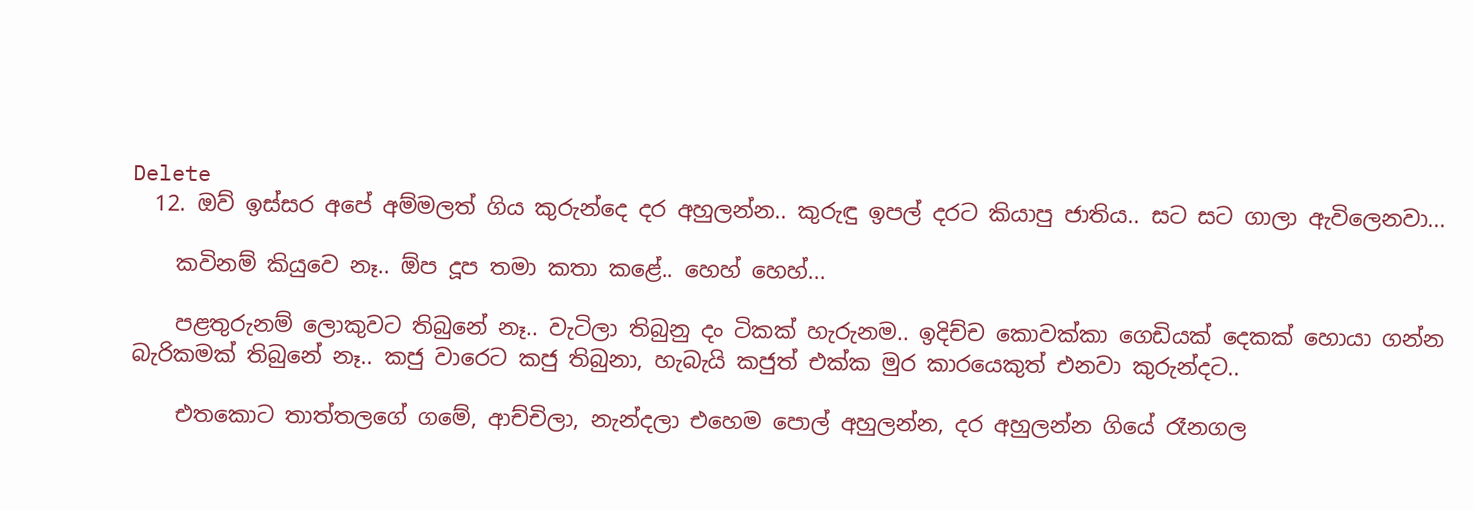Delete
  12. ඔව් ඉස්සර අපේ අම්මලත් ගිය කුරුන්දෙ දර අහුලන්න.. කුරුඳු ඉපල් දරට කියාපු ජාතිය.. සට සට ගාලා ඇවිලෙනවා...

    කවිනම් කියුවෙ නෑ.. ඕප දූප තමා කතා කළේ.. හෙහ් හෙහ්...

    පළතුරුනම් ලොකුවට තිබුනේ නෑ.. වැටිලා තිබුනු දං ටිකක් හැරුනම.. ඉදිච්ච කොවක්කා ගෙඩියක් දෙකක් හොයා ගන්න බැරිකමක් තිබුනේ නෑ.. කජු වාරෙට කජු තිබුනා, හැබැයි කජුත් එක්ක මුර කාරයෙකුත් එනවා කුරුන්දට..

    එතකොට තාත්තලගේ ගමේ, ආච්චිලා, නැන්දලා එහෙම පොල් අහුලන්න, දර අහුලන්න ගියේ රෑනගල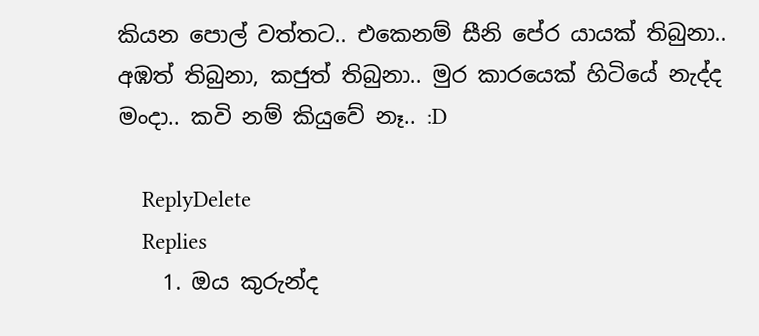කියන පොල් වත්තට.. එකෙනම් සීනි පේර යායක් තිබුනා.. අඹත් තිබුනා, කජුත් තිබුනා.. මුර කාරයෙක් හිටියේ නැද්ද මංදා.. කවි නම් කියුවේ නෑ.. :D

    ReplyDelete
    Replies
    1. ඔය කුරුන්ද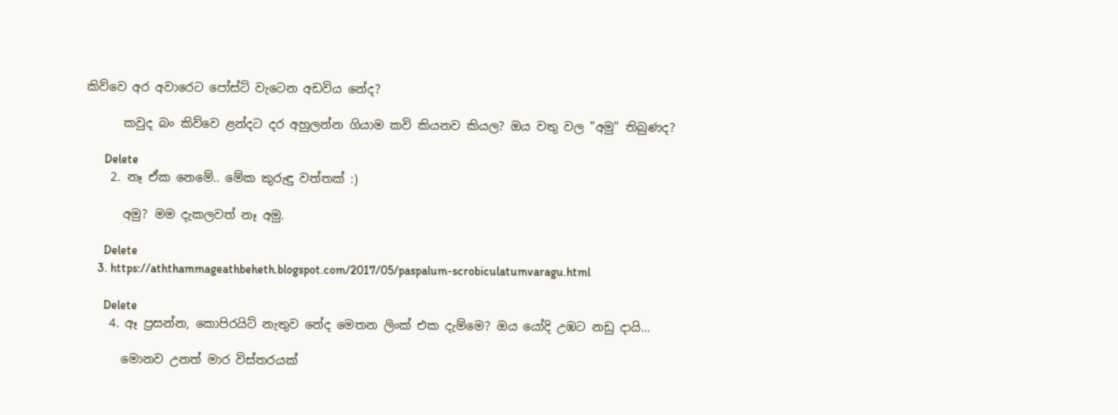කිව්වෙ අර අවාරෙට පෝස්ට් වැටෙන අඩවිය නේද?

      කවුද බං කිව්වෙ ළන්දට දර අහුලන්න ගියාම කවි කියනව කියල? ඔය වතු වල "අමු" තිබුණද?

      Delete
    2. නෑ ඒක නෙමේ.. මේක කුරුඳු වත්තක් :)

      අමු? මම දැකලවත් නෑ අමු.

      Delete
    3. https://aththammageathbeheth.blogspot.com/2017/05/paspalum-scrobiculatumvaragu.html

      Delete
    4. ඈ ප්‍රසන්න, කොපිරයිට් නැතුව නේද මෙතන ලිංක් එක දැම්මෙ? ඔය යෝදි උඹට නඩු දායි...

      මොනව උනත් මාර විස්තරයක්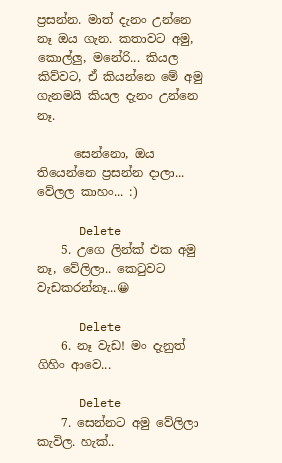ප්‍රසන්න. මාත් දැනං උන්නෙ නෑ ඔය ගැන. කතාවට අමු, කොල්ලු, මනේරි... කියල කිව්වට, ඒ කියන්නෙ මේ අමු ගැනමයි කියල දැනං උන්නෙ නෑ.

      සෙන්නො, ඔය තියෙන්නෙ ප්‍රසන්න දාලා... වේලල කාහං... :)

      Delete
    5. උගෙ ලින්ක් එක අමු නෑ, වේලිලා.. කෙටුවට වැඩකරන්නෑ...😀

      Delete
    6. නෑ වැඩ! මං දැනුත් ගිහිං ආවෙ...

      Delete
    7. සෙන්නට අමු වේලිලා කැවිල. හැක්..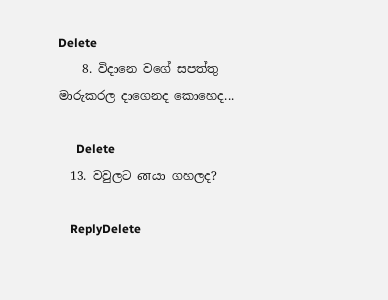Delete
    8. විදානෙ වගේ සපත්තු මාරුකරල දාගෙනද කොහෙද...

      Delete
  13. වවුලට னයා ගහලද?

    ReplyDelete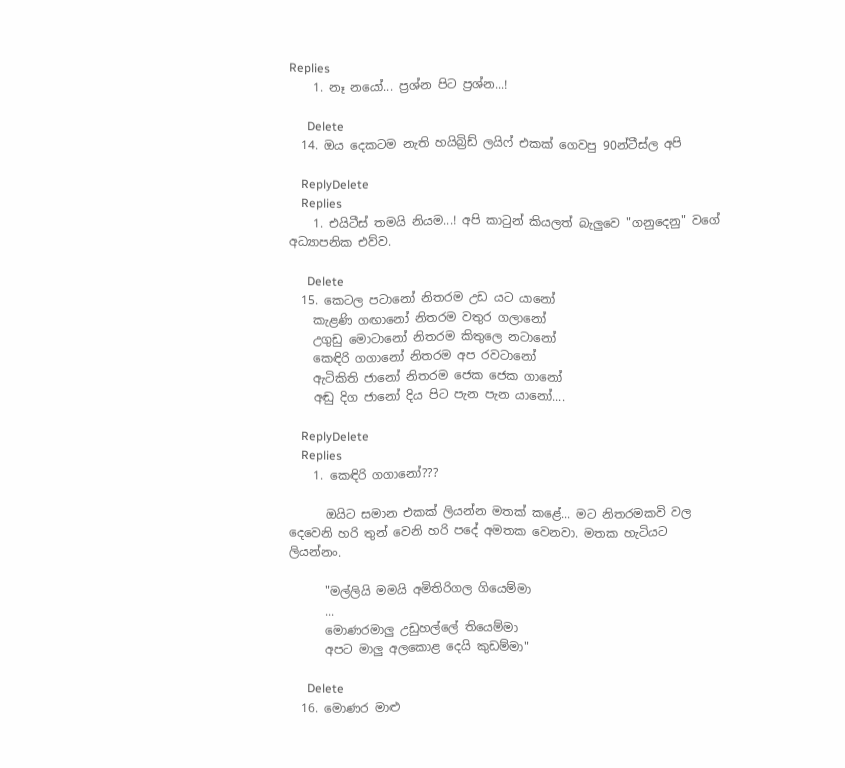Replies
    1. නෑ නයෝ... ප්‍රශ්න පිට ප්‍රශ්න...!

      Delete
  14. ඔය දෙකටම නැති හයිබ්‍රිඩ් ලයිෆ් එකක් ගෙවපු 90න්ටීස්ල අපි

    ReplyDelete
    Replies
    1. එයිටීස් තමයි නියම...! අපි කාටුන් කියලත් බැලුවෙ "ගනුදෙනු" වගේ අධ්‍යාපනික එව්ව.

      Delete
  15. කෙටල පටානෝ නිතරම උඩ යට යානෝ
    කැළණි ගඟානෝ නිතරම වතුර ගලානෝ
    උගුඩු මොටානෝ නිතරම කිතුලෙ නටානෝ
    කෙඳිරි ගගානෝ නිතරම අප රවටානෝ
    ඇටිකිති ජානෝ නිතරම ජෙක ජෙක ගානෝ
    අඬු දිග ජානෝ දිය පිට පැන පැන යානෝ....

    ReplyDelete
    Replies
    1. කෙඳිරි ගගානෝ???

      ඔයිට සමාන එකක් ලියන්න මතක් කළේ... මට නිතරමකවි වල දෙවෙනි හරි තුන් වෙනි හරි පදේ අමතක වෙනවා. මතක හැටියට ලියන්නං.

      "මල්ලියි මමයි අමිතිරිගල ගියෙම්මා
      ...
      මොණරමාලු උඩුහල්ලේ තියෙම්මා
      අපට මාලු අලකොළ දෙයි කුඩම්මා"

      Delete
  16. මොණර මාළු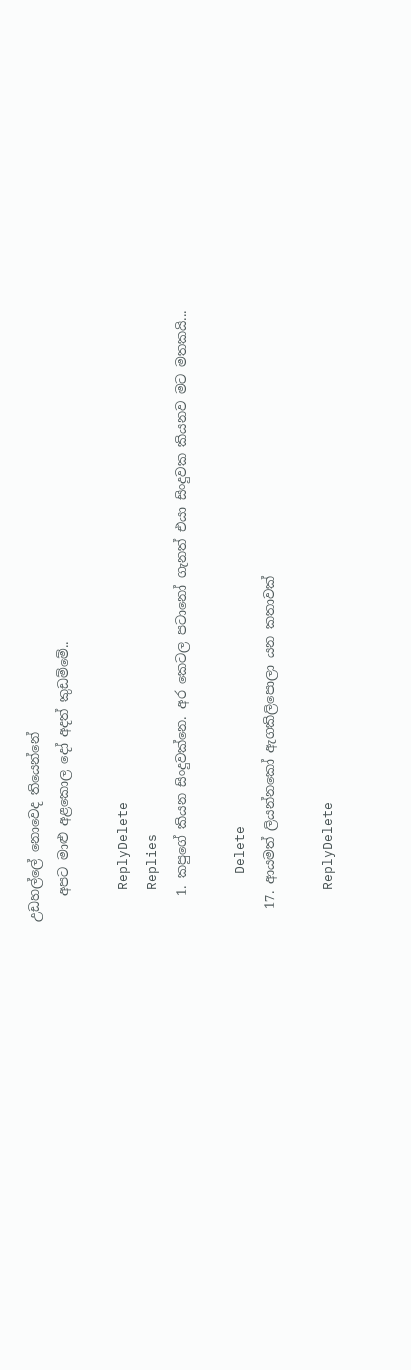උඩහල්ලේ නොවෙද තියෙන්නේ
    අපට මාළු අළකොල දෝ අදත් කුඩම්මේ..

    ReplyDelete
    Replies
    1. කපුගේ කියන සිංදුවක්නෙ. අර කෙටල පටානෝ ගැනත් එයා සිංදුවක කියනව මට මතකයි...

      Delete
  17. ආයමත් ලියන්නකෝ ඇගකිලිපොලා යන කතාවක්

    ReplyDelete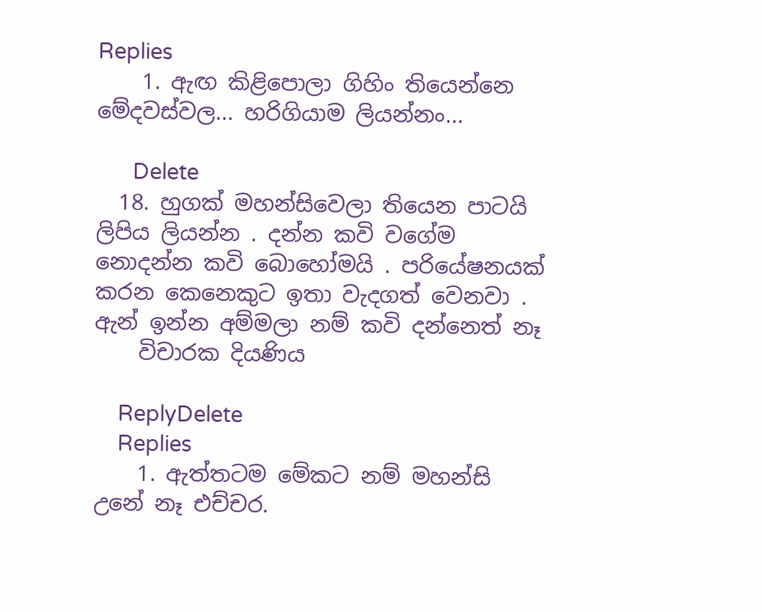Replies
    1. ඇඟ කිළිපොලා ගිහිං තියෙන්නෙ මේදවස්වල... හරිගියාම ලියන්නං...

      Delete
  18. හුගක් මහන්සිවෙලා තියෙන පාටයි ලිපිය ලියන්න . දන්න කවි වගේම නොදන්න කවි බොහෝමයි . පරියේෂනයක් කරන කෙනෙකුට ඉතා වැදගත් වෙනවා . ඇන් ඉන්න අම්මලා නම් කවි දන්නෙත් නෑ
    විචාරක දියණිය

    ReplyDelete
    Replies
    1. ඇත්තටම මේකට නම් මහන්සි උනේ නෑ එච්චර.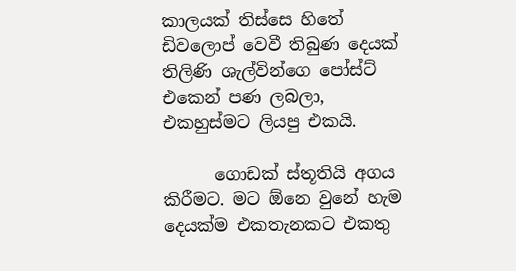කාලයක් තිස්සෙ හිතේ ඩිවලොප් වෙවී තිබුණ දෙයක් තිලිණි ශැල්වින්ගෙ පෝස්ට් එකෙන් පණ ලබලා, එකහුස්මට ලියපු එකයි.

      ගොඩක් ස්තූතියි අගය කිරීමට. මට ඕනෙ වුනේ හැම දෙයක්ම එකතැනකට එකතු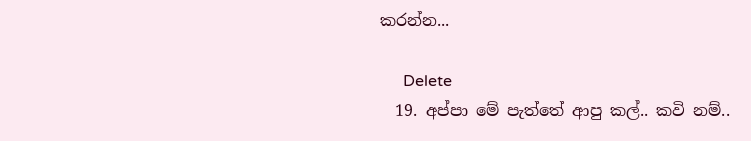කරන්න...

      Delete
  19. අප්පා මේ පැත්තේ ආපු කල්.. කවි නම්..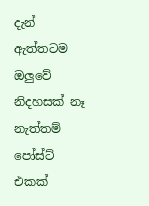දැන් ඇත්තටම ඔලුවේ නිදහසක් නෑ නැත්තම් පෝස්ට් එකක්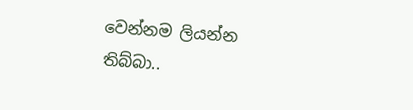වෙන්නම ලියන්න තිබ්බා..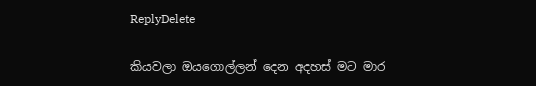ReplyDelete

කියවලා ඔයගොල්ලන් දෙන අදහස් මට මාර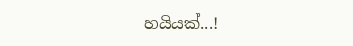හයියක්...!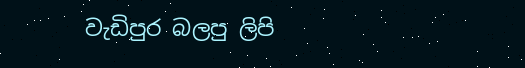වැඩිපුර බලපු ලිපි